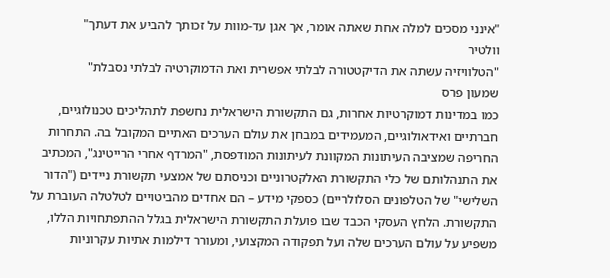"אינני מסכים למלה אחת שאתה אומר, אך אגן עד-מוות על זכותך להביע את דעתך"
וולטיר
"הטלוויזיה עשתה את הדיקטטורה לבלתי אפשרית ואת הדמוקרטיה לבלתי נסבלת"
שמעון פרס
כמו במדינות דמוקרטיות אחרות, גם התקשורת הישראלית נחשפת לתהליכים טכנולוגיים, חברתיים ואידאולוגיים, המעמידים במבחן את עולם הערכים האתיים המקובל בה. התחרות החריפה שמציבה העיתונות המקוונת לעיתונות המודפסת, "המרדף אחרי הרייטינג", המכתיב את התנהלותם של כלי התקשורת האלקטרוניים וכניסתם של אמצעי תקשורת ניידים ("הדור השלישי" של הטלפונים הסלולריים) כספקי מידע – הם אחדים מהביטויים לטלטלה העוברת על התקשורת. הלחץ העסקי הכבד שבו פועלת התקשורת הישראלית בגלל ההתפתחויות הללו, משפיע על עולם הערכים שלה ועל תפקודה המקצועי, ומעורר דילמות אתיות עקרוניות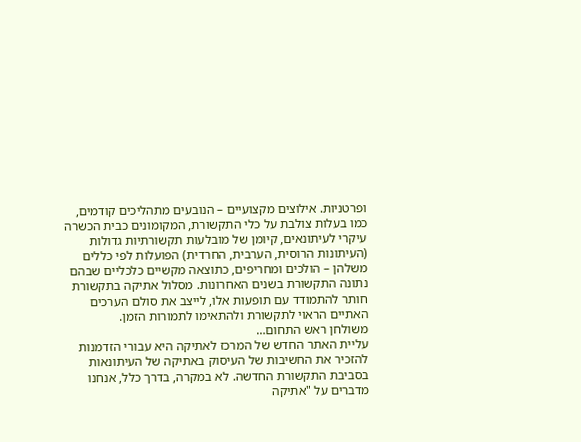ופרטניות. אילוצים מקצועיים – הנובעים מתהליכים קודמים, כמו בעלות צולבת על כלי התקשורת, המקומונים כבית הכשרה עיקרי לעיתונאים, קיומן של מובלעות תקשורתיות גדולות (העיתונות הרוסית, הערבית, החרדית) הפועלות לפי כללים משלהן – הולכים ומחריפים, כתוצאה מקשיים כלכליים שבהם נתונה התקשורת בשנים האחרונות. מסלול אתיקה בתקשורת חותר להתמודד עם תופעות אלו, לייצב את סולם הערכים האתיים הראוי לתקשורת ולהתאימו לתמורות הזמן.
משולחן ראש התחום…
עליית האתר החדש של המרכז לאתיקה היא עבורי הזדמנות להזכיר את החשיבות של העיסוק באתיקה של העיתונאות בסביבת התקשורת החדשה. לא במקרה, בדרך כלל, אנחנו מדברים על "אתיקה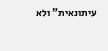עיתונאית" ולא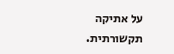על אתיקה תקשורתית.